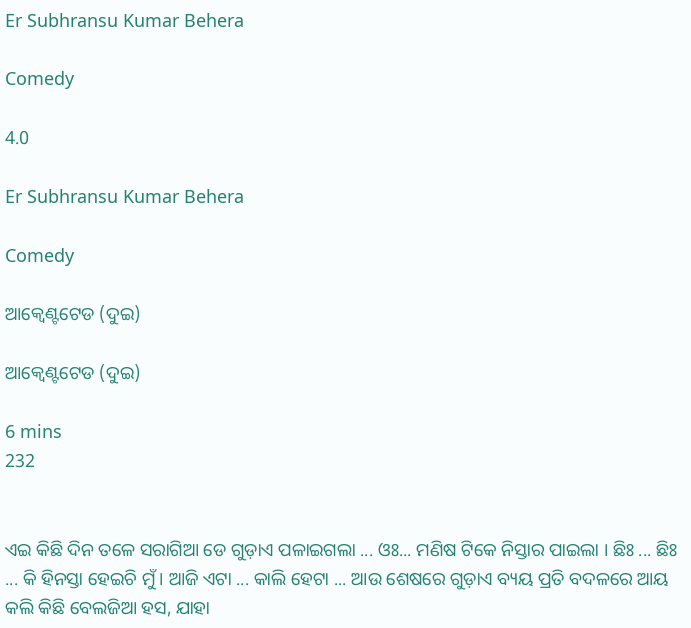Er Subhransu Kumar Behera

Comedy

4.0

Er Subhransu Kumar Behera

Comedy

ଆକ୍ଵେଣ୍ଟଟେଡ (ଦୁଇ)

ଆକ୍ଵେଣ୍ଟଟେଡ (ଦୁଇ)

6 mins
232


ଏଇ କିଛି ଦିନ ତଳେ ସରାଗିଆ ଡେ ଗୁଡ଼ାଏ ପଳାଇଗଲା ... ଓଃ... ମଣିଷ ଟିକେ ନିସ୍ତାର ପାଇଲା । ଛିଃ ... ଛିଃ ... କି ହିନସ୍ତା ହେଇଚି ମୁଁ । ଆଜି ଏଟା ... କାଲି ହେଟା ... ଆଉ ଶେଷରେ ଗୁଡ଼ାଏ ବ୍ୟୟ ପ୍ରତି ବଦଳରେ ଆୟ କଲି କିଛି ବେଲଜିଆ ହସ, ଯାହା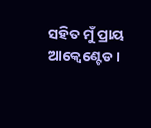ସହିତ ମୁଁ ପ୍ରାୟ ଆକ୍ଵେଣ୍ଟେଡ ।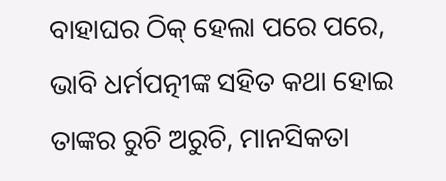ବାହାଘର ଠିକ୍ ହେଲା ପରେ ପରେ, ଭାବି ଧର୍ମପତ୍ନୀଙ୍କ ସହିତ କଥା ହୋଇ ତାଙ୍କର ରୁଚି ଅରୁଚି, ମାନସିକତା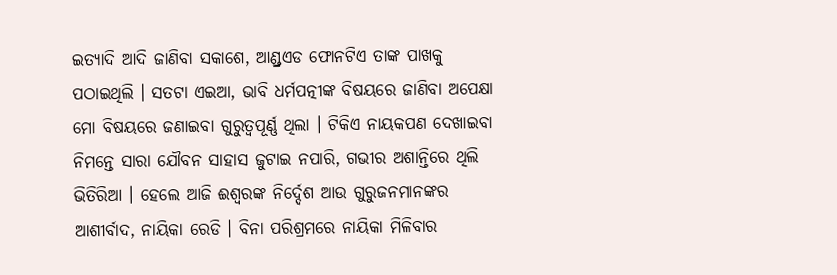ଇତ୍ୟାଦି ଆଦି ଜାଣିବା ସକାଶେ, ଆଣ୍ଡ୍ରଏଡ ଫୋନଟିଏ ତାଙ୍କ ପାଖକୁ ପଠାଇଥିଲି । ସତଟା ଏଇଆ, ଭାବି ଧର୍ମପତ୍ନୀଙ୍କ ବିଷୟରେ ଜାଣିବା ଅପେକ୍ଷା ମୋ ବିଷୟରେ ଜଣାଇବା ଗୁରୁତ୍ୱପୂର୍ଣ୍ଣ ଥିଲା । ଟିକିଏ ନାୟକପଣ ଦେଖାଇବା ନିମନ୍ତେ ସାରା ଯୌବନ ସାହାସ ଜୁଟାଇ ନପାରି, ଗଭୀର ଅଶାନ୍ତିରେ ଥିଲି ଭିତିରିଆ । ହେଲେ ଆଜି ଈଶ୍ଵରଙ୍କ ନିର୍ଦ୍ଦେଶ ଆଉ ଗୁରୁଜନମାନଙ୍କର ଆଶୀର୍ବାଦ, ନାୟିକା ରେଡି । ବିନା ପରିଶ୍ରମରେ ନାୟିକା ମିଳିବାର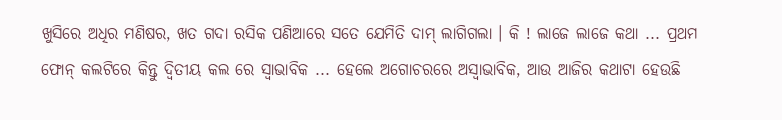ଖୁସିରେ ଅଧିର ମଣିଷର, ଖତ ଗଦା ରସିକ ପଣିଆରେ ସତେ ଯେମିତି ଦାମ୍ ଲାଗିଗଲା । କି ! ଲାଜେ ଲାଜେ କଥା ... ପ୍ରଥମ ଫୋନ୍ କଲଟିରେ କିନ୍ତୁ ଦ୍ଵିତୀୟ କଲ ରେ ସ୍ଵାଭାବିକ ... ହେଲେ ଅଗୋଚରରେ ଅସ୍ୱାଭାବିକ, ଆଉ ଆଜିର କଥାଟା ହେଉଛି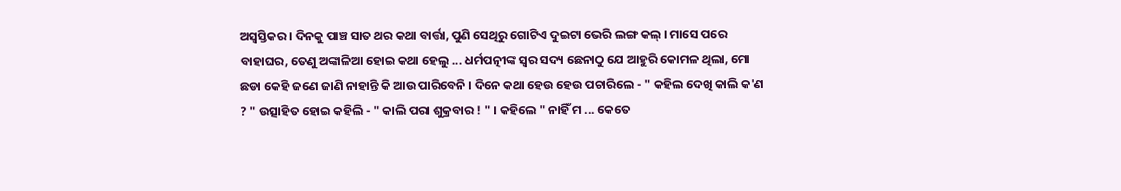ଅସ୍ଵସ୍ତିକର । ଦିନକୁ ପାଞ୍ଚ ସାତ ଥର କଥା ବାର୍ତ୍ତା, ପୁଣି ସେଥିରୁ ଗୋଟିଏ ଦୁଇଟା ଭେରି ଲଙ୍ଗ କଲ୍ । ମାସେ ପରେ ବାହାଘର, ତେଣୁ ଅଙ୍କାଳିଆ ହୋଇ କଥା ହେଲୁ ... ଧର୍ମପତ୍ନୀଙ୍କ ସ୍ଵର ସଦ୍ୟ ଛେନାଠୁ ଯେ ଆହୁରି କୋମଳ ଥିଲା, ମୋ ଛଡା କେହି ଜଣେ ଜାଣି ନାହାନ୍ତି କି ଆଉ ପାରିବେନି । ଦିନେ କଥା ହେଉ ହେଉ ପଚାରିଲେ - " କହିଲ ଦେଖି କାଲି କ'ଣ ? " ଉତ୍ସାହିତ ହୋଇ କହିଲି - " କାଲି ପରା ଶୁକ୍ରବାର ! " । କହିଲେ " ନାହିଁ ମ ... କେତେ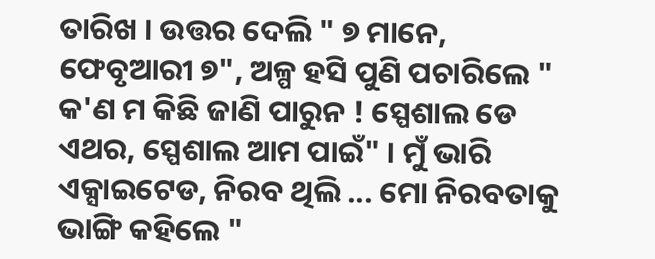ତାରିଖ । ଉତ୍ତର ଦେଲି " ୭ ମାନେ, ଫେବୃଆରୀ ୭", ଅଳ୍ପ ହସି ପୁଣି ପଚାରିଲେ " କ'ଣ ମ କିଛି ଜାଣି ପାରୁନ ! ସ୍ପେଶାଲ ଡେ ଏଥର, ସ୍ପେଶାଲ ଆମ ପାଇଁ" । ମୁଁ ଭାରି ଏକ୍ସାଇଟେଡ, ନିରବ ଥିଲି ... ମୋ ନିରବତାକୁ ଭାଙ୍ଗି କହିଲେ "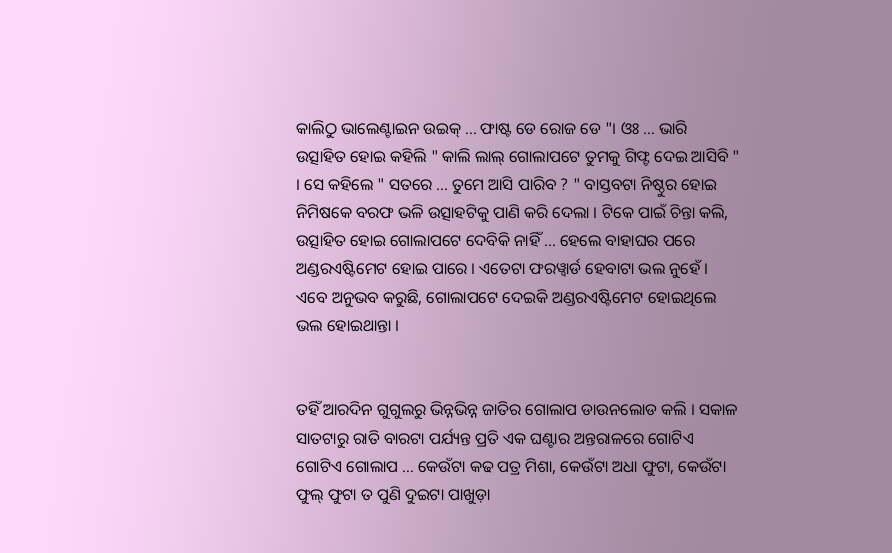କାଲିଠୁ ଭାଲେଣ୍ଟାଇନ ଉଇକ୍ ... ଫାଷ୍ଟ ଡେ ରୋଜ ଡେ "। ଓଃ ... ଭାରି ଉତ୍ସାହିତ ହୋଇ କହିଲି " କାଲି ଲାଲ୍ ଗୋଲାପଟେ ତୁମକୁ ଗିଫ୍ଟ ଦେଇ ଆସିବି " । ସେ କହିଲେ " ସତରେ ... ତୁମେ ଆସି ପାରିବ ? " ବାସ୍ତବଟା ନିଷ୍ଠୁର ହୋଇ ନିମିଷକେ ବରଫ ଭଳି ଉତ୍ସାହଟିକୁ ପାଣି କରି ଦେଲା । ଟିକେ ପାଇଁ ଚିନ୍ତା କଲି, ଉତ୍ସାହିତ ହୋଇ ଗୋଲାପଟେ ଦେବିକି ନାହିଁ ... ହେଲେ ବାହାଘର ପରେ ଅଣ୍ଡରଏଷ୍ଟିମେଟ ହୋଇ ପାରେ । ଏତେଟା ଫରୱ୍ଵାର୍ଡ ହେବାଟା ଭଲ ନୁହେଁ । ଏବେ ଅନୁଭବ କରୁଛି, ଗୋଲାପଟେ ଦେଇକି ଅଣ୍ଡରଏଷ୍ଟିମେଟ ହୋଇଥିଲେ ଭଲ ହୋଇଥାନ୍ତା ।


ତହିଁ ଆରଦିନ ଗୁଗୁଲରୁ ଭିନ୍ନଭିନ୍ନ ଜାତିର ଗୋଲାପ ଡାଉନଲୋଡ କଲି । ସକାଳ ସାତଟାରୁ ରାତି ବାରଟା ପର୍ଯ୍ୟନ୍ତ ପ୍ରତି ଏକ ଘଣ୍ଟାର ଅନ୍ତରାଳରେ ଗୋଟିଏ ଗୋଟିଏ ଗୋଲାପ ... କେଉଁଟା କଢ ପତ୍ର ମିଶା, କେଉଁଟା ଅଧା ଫୁଟା, କେଉଁଟା ଫୁଲ୍ ଫୁଟା ତ ପୁଣି ଦୁଇଟା ପାଖୁଡ଼ା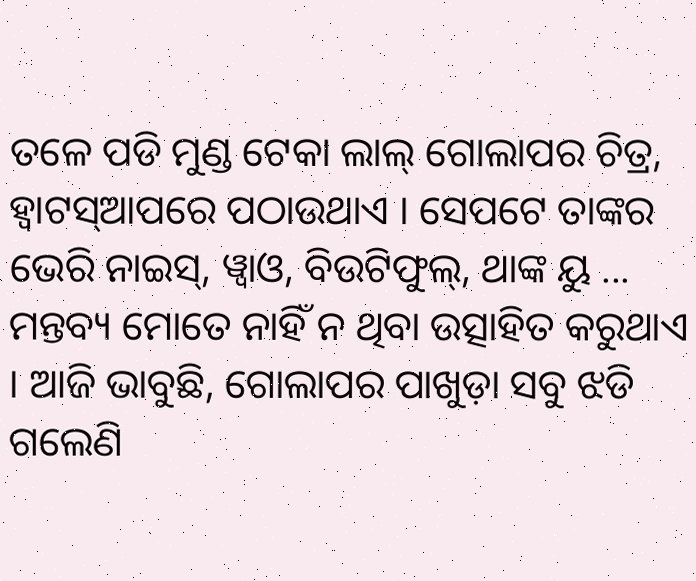ତଳେ ପଡି ମୁଣ୍ଡ ଟେକା ଲାଲ୍ ଗୋଲାପର ଚିତ୍ର, ହ୍ଵାଟସ୍ଆପରେ ପଠାଉଥାଏ । ସେପଟେ ତାଙ୍କର ଭେରି ନାଇସ୍, ୱ୍ଵାଓ, ବିଉଟିଫୁଲ୍, ଥାଙ୍କ ୟୁ ... ମନ୍ତବ୍ୟ ମୋତେ ନାହିଁ ନ ଥିବା ଉତ୍ସାହିତ କରୁଥାଏ । ଆଜି ଭାବୁଛି, ଗୋଲାପର ପାଖୁଡ଼ା ସବୁ ଝଡି ଗଲେଣି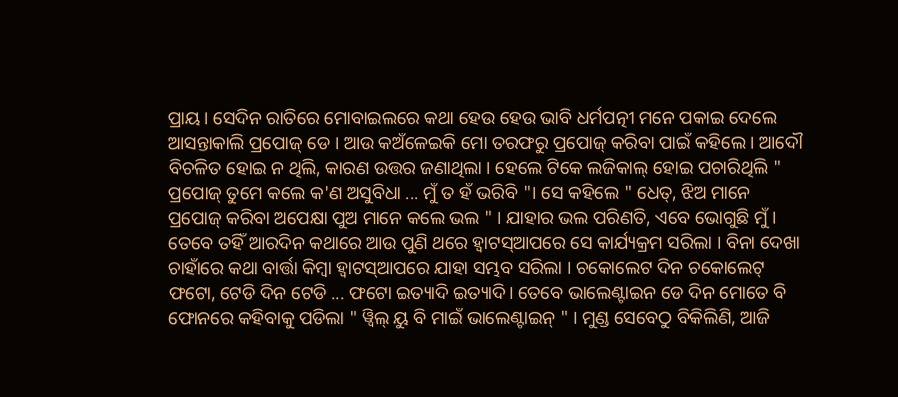ପ୍ରାୟ। ସେଦିନ ରାତିରେ ମୋବାଇଲରେ କଥା ହେଉ ହେଉ ଭାବି ଧର୍ମପତ୍ନୀ ମନେ ପକାଇ ଦେଲେ ଆସନ୍ତାକାଲି ପ୍ରପୋଜ୍ ଡେ । ଆଉ କଅଁଳେଇକି ମୋ ତରଫରୁ ପ୍ରପୋଜ୍ କରିବା ପାଇଁ କହିଲେ । ଆଦୌ ବିଚଳିତ ହୋଇ ନ ଥିଲି, କାରଣ ଉତ୍ତର ଜଣାଥିଲା । ହେଲେ ଟିକେ ଲଜିକାଲ୍ ହୋଇ ପଚାରିଥିଲି " ପ୍ରପୋଜ୍ ତୁମେ କଲେ କ'ଣ ଅସୁବିଧା ... ମୁଁ ତ ହଁ ଭରିବି "। ସେ କହିଲେ " ଧେତ୍, ଝିଅ ମାନେ ପ୍ରପୋଜ୍ କରିବା ଅପେକ୍ଷା ପୁଅ ମାନେ କଲେ ଭଲ " । ଯାହାର ଭଲ ପରିଣତି, ଏବେ ଭୋଗୁଛି ମୁଁ । ତେବେ ତହିଁ ଆରଦିନ କଥାରେ ଆଉ ପୁଣି ଥରେ ହ୍ଵାଟସ୍ଆପରେ ସେ କାର୍ଯ୍ୟକ୍ରମ ସରିଲା । ବିନା ଦେଖା ଚାହାଁରେ କଥା ବାର୍ତ୍ତା କିମ୍ବା ହ୍ଵାଟସ୍ଆପରେ ଯାହା ସମ୍ଭବ ସରିଲା । ଚକୋଲେଟ ଦିନ ଚକୋଲେଟ୍ ଫଟୋ, ଟେଡି ଦିନ ଟେଡି ... ଫଟୋ ଇତ୍ୟାଦି ଇତ୍ୟାଦି। ତେବେ ଭାଲେଣ୍ଟାଇନ ଡେ ଦିନ ମୋତେ ବି ଫୋନରେ କହିବାକୁ ପଡିଲା " ୱ୍ଵିଲ୍ ୟୁ ବି ମାଇଁ ଭାଲେଣ୍ଟାଇନ୍ " । ମୁଣ୍ଡ ସେବେଠୁ ବିକିଲିଣି, ଆଜି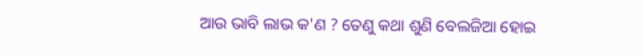ଆଉ ଭାବି ଲାଭ କ'ଣ ? ତେଣୁ କଥା ଶୁଣି ବେଲଜିଆ ହୋଇ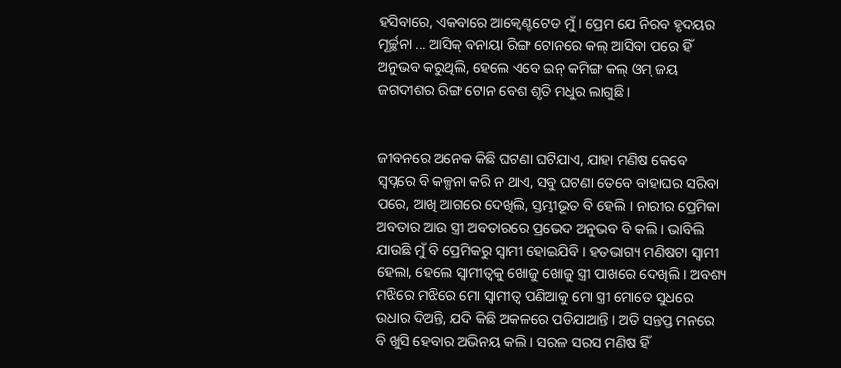ହସିବାରେ, ଏକବାରେ ଆକ୍ଵେଣ୍ଟଟେଡ ମୁଁ । ପ୍ରେମ ଯେ ନିରବ ହୃଦୟର ମୂର୍ଚ୍ଛନା ... ଆସିକ୍ ବନାୟା ରିଙ୍ଗ ଟୋନରେ କଲ୍ ଆସିବା ପରେ ହିଁ ଅନୁଭବ କରୁଥିଲି, ହେଲେ ଏବେ ଇନ୍ କମିଙ୍ଗ କଲ୍ ଓମ୍ ଜୟ ଜଗଦୀଶର ରିଙ୍ଗ ଟୋନ ବେଶ ଶୃତି ମଧୁର ଲାଗୁଛି ।


ଜୀବନରେ ଅନେକ କିଛି ଘଟଣା ଘଟିଯାଏ, ଯାହା ମଣିଷ କେବେ ସ୍ୱପ୍ନରେ ବି କଳ୍ପନା କରି ନ ଥାଏ, ସବୁ ଘଟଣା ତେବେ ବାହାଘର ସରିବା ପରେ, ଆଖି ଆଗରେ ଦେଖିଲି, ସ୍ତମ୍ଭୀଭୂତ ବି ହେଲି । ନାରୀର ପ୍ରେମିକା ଅବତାର ଆଉ ସ୍ତ୍ରୀ ଅବତାରରେ ପ୍ରଭେଦ ଅନୁଭବ ବି କଲି । ଭାବିଲି ଯାଉଛି ମୁଁ ବି ପ୍ରେମିକରୁ ସ୍ଵାମୀ ହୋଇଯିବି । ହତଭାଗ୍ୟ ମଣିଷଟା ସ୍ଵାମୀ ହେଲା, ହେଲେ ସ୍ଵାମୀତ୍ଵକୁ ଖୋଜୁ ଖୋଜୁ ସ୍ତ୍ରୀ ପାଖରେ ଦେଖିଲି । ଅବଶ୍ୟ ମଝିରେ ମଝିରେ ମୋ ସ୍ଵାମୀତ୍ଵ ପଣିଆକୁ ମୋ ସ୍ତ୍ରୀ ମୋତେ ସୁଧରେ ଉଧାର ଦିଅନ୍ତି, ଯଦି କିଛି ଅକଳରେ ପଡିଯାଆନ୍ତି । ଅତି ସନ୍ତପ୍ତ ମନରେ ବି ଖୁସି ହେବାର ଅଭିନୟ କଲି । ସରଳ ସରସ ମଣିଷ ହିଁ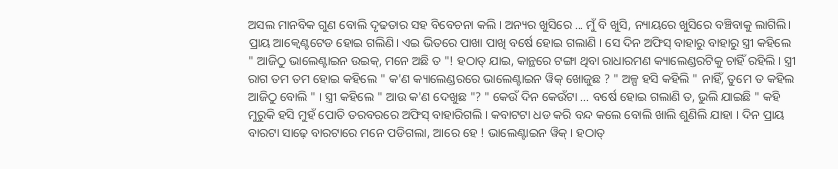ଅସଲ ମାନବିକ ଗୁଣ ବୋଲି ଦୃଢତାର ସହ ବିବେଚନା କଲି । ଅନ୍ୟର ଖୁସିରେ ... ମୁଁ ବି ଖୁସି, ନ୍ୟାୟରେ ଖୁସିରେ ବଞ୍ଚିବାକୁ ଲାଗିଲି। ପ୍ରାୟ ଆକ୍ଵେଣ୍ଟଟେଡ ହୋଇ ଗଲିଣି। ଏଇ ଭିତରେ ପାଖା ପାଖି ବର୍ଷେ ହୋଇ ଗଲାଣି । ସେ ଦିନ ଅଫିସ୍ ବାହାରୁ ବାହାରୁ ସ୍ତ୍ରୀ କହିଲେ " ଆଜିଠୁ ଭାଲେଣ୍ଟାଇନ ଉଇକ୍, ମନେ ଅଛି ତ "! ହଠାତ୍ ଯାଇ, କାନ୍ଥରେ ଟଙ୍ଗା ଥିବା ରାଧାରମଣ କ୍ୟାଲେଣ୍ଡରଟିକୁ ଚାହିଁ ରହିଲି । ସ୍ତ୍ରୀ ରାଗ ତମ ତମ ହୋଇ କହିଲେ " କ'ଣ କ୍ୟାଲେଣ୍ଡରରେ ଭାଲେଣ୍ଟାଇନ ୱିକ୍ ଖୋଜୁଛ ? " ଅଳ୍ପ ହସି କହିଲି " ନାହିଁ, ତୁମେ ତ କହିଲ ଆଜିଠୁ ବୋଲି " । ସ୍ତ୍ରୀ କ‌ହିଲେ " ଆଉ କ'ଣ ଦେଖୁଛ "? " କେଉଁ ଦିନ କେଉଁଟା ... ବର୍ଷେ ହୋଇ ଗଲାଣି ତ, ଭୁଲି ଯାଇଛି " କହି ମୁରୁକି ହସି ମୁହଁ ପୋତି ତରବରରେ ଅଫିସ୍ ବାହାରିଗଲି । କବାଟଟା ଧଡ କରି ବନ୍ଦ କଲେ ବୋଲି ଖାଲି ଶୁଣିଲି ଯାହା । ଦିନ ପ୍ରାୟ ବାରଟା ସାଢ଼େ ବାରଟାରେ ମନେ ପଡିଗଲା, ଆରେ ହେ ! ଭାଲେଣ୍ଟାଇନ ୱିକ୍ । ହଠାତ୍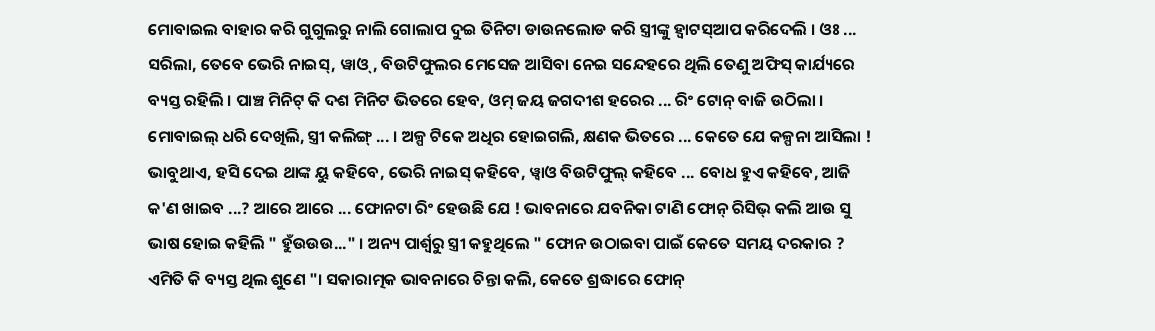ମୋବାଇଲ ବାହାର କରି ଗୁଗୁଲରୁ ନାଲି ଗୋଲାପ ଦୁଇ ତିନିଟା ଡାଉନଲୋଡ କରି ସ୍ତ୍ରୀଙ୍କୁ ହ୍ଵାଟସ୍ଆପ କରିଦେଲି । ଓଃ ... ସରିଲା, ତେବେ ଭେରି ନାଇସ୍, ୱାଓ୍, ବିଉଟିଫୁଲର ମେସେଜ ଆସିବା ନେଇ ସନ୍ଦେହରେ ଥିଲି ତେଣୁ ଅଫିସ୍ କାର୍ଯ୍ୟରେ ବ୍ୟସ୍ତ ରହିଲି । ପାଞ୍ଚ ମିନିଟ୍ କି ଦଶ ମିନିଟ ଭିତରେ ହେବ, ଓମ୍ ଜୟ ଜଗଦୀଶ ହରେର ... ରିଂ ଟୋନ୍ ବାଜି ଉଠିଲା । ମୋବାଇଲ୍ ଧରି ଦେଖିଲି, ସ୍ତ୍ରୀ କଲିଙ୍ଗ୍ ... । ଅଳ୍ପ ଟିକେ ଅଧିର ହୋଇଗଲି, କ୍ଷଣକ ଭିତରେ ... କେତେ ଯେ କଳ୍ପନା ଆସିଲା ! ଭାବୁଥାଏ, ହସି ଦେଇ ଥାଙ୍କ ୟୁ କହିବେ, ଭେରି ନାଇସ୍ କହିବେ, ୱ୍ଵାଓ ବିଉଟିଫୁଲ୍ କହିବେ ... ବୋଧ ହୁଏ କହିବେ, ଆଜି କ'ଣ ଖାଇବ ...? ଆରେ ଆରେ ... ଫୋନଟା ରିଂ ହେଉଛି ଯେ ! ଭାବନାରେ ଯବନିକା ଟାଣି ଫୋନ୍ ରିସିଭ୍ କଲି ଆଉ ସୁ ଭାଷ ହୋଇ କହିଲି " ହୁଁଉଉଉ..." । ଅନ୍ୟ ପାର୍ଶ୍ୱରୁ ସ୍ତ୍ରୀ କହୁଥିଲେ " ଫୋନ ଉଠାଇବା ପାଇଁ କେତେ ସମୟ ଦରକାର ? ଏମିତି କି ବ୍ୟସ୍ତ ଥିଲ ଶୁଣେ "। ସକାରାତ୍ମକ ଭାବନାରେ ଚିନ୍ତା କଲି, କେତେ ଶ୍ରଦ୍ଧାରେ ଫୋନ୍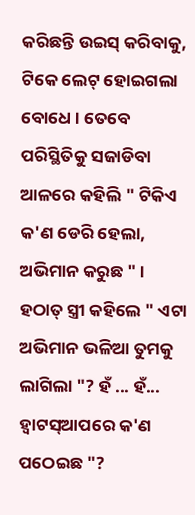କରିଛନ୍ତି ଉଇସ୍ କରିବାକୁ, ଟିକେ ଲେଟ୍ ହୋଇଗଲା ବୋଧେ । ତେବେ ପରିସ୍ଥିତିକୁ ସଜାଡିବା ଆଳରେ କହିଲି " ଟିକିଏ କ'ଣ ଡେରି ହେଲା, ଅଭିମାନ କରୁଛ " । ହଠାତ୍ ସ୍ତ୍ରୀ କ‌ହିଲେ " ଏଟା ଅଭିମାନ ଭଳିଆ ତୁମକୁ ଲାଗିଲା "? ହଁ ... ହଁ... ହ୍ଵାଟସ୍ଆପରେ କ'ଣ ପଠେଇଛ "?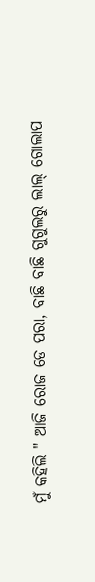ମୁଁ କହିଲି " ଆଜି ରୋଜ ଡେ ପରା, ବାଛି ବାଛି ଗୁଗୁଲରୁ ଲାଲ୍ ଗୋଲାପ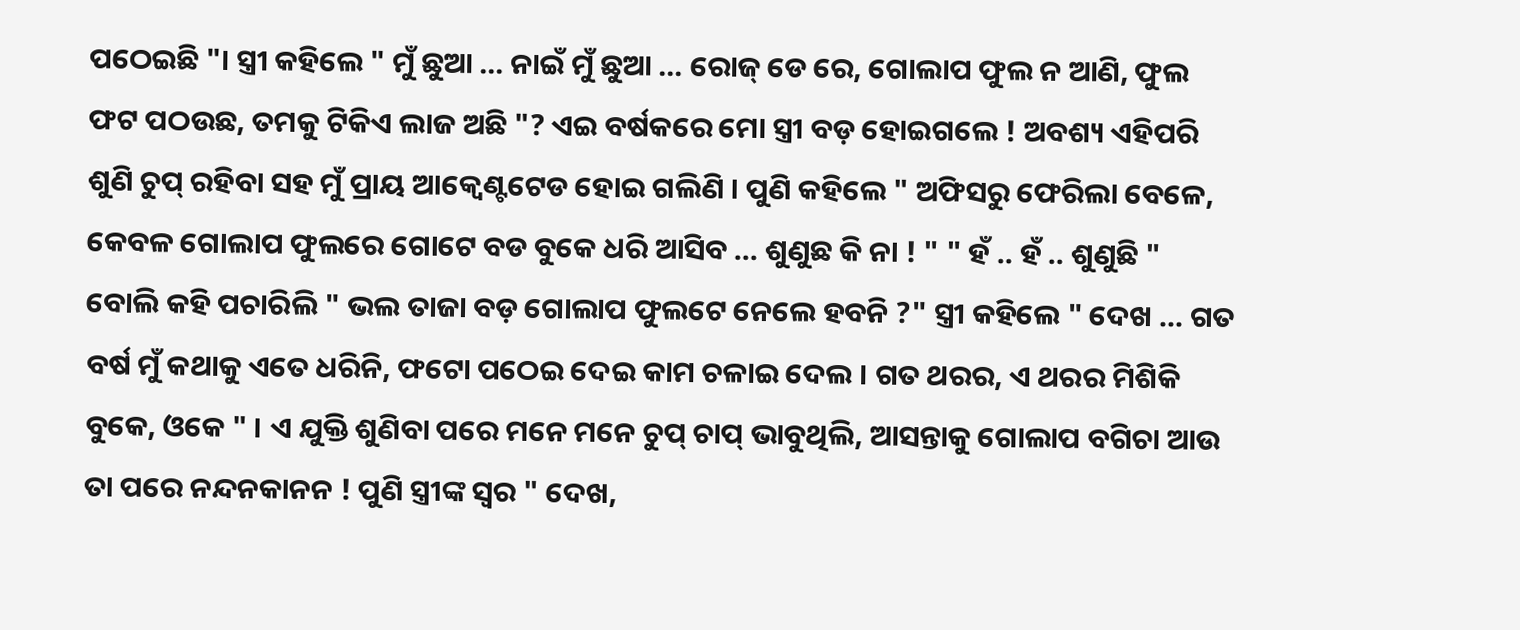ପଠେଇଛି "। ସ୍ତ୍ରୀ କହିଲେ " ମୁଁ ଛୁଆ ... ନାଇଁ ମୁଁ ଛୁଆ ... ରୋଜ୍ ଡେ ରେ, ଗୋଲାପ ଫୁଲ ନ ଆଣି, ଫୁଲ ଫଟ ପଠଉଛ, ତମକୁ ଟିକିଏ ଲାଜ ଅଛି "? ଏଇ ବର୍ଷକରେ ମୋ ସ୍ତ୍ରୀ ବଡ଼ ହୋଇଗଲେ ! ଅବଶ୍ୟ ଏହିପରି ଶୁଣି ଚୁପ୍ ରହିବା ସହ ମୁଁ ପ୍ରାୟ ଆକ୍ଵେଣ୍ଟଟେଡ ହୋଇ ଗଲିଣି । ପୁଣି କହିଲେ " ଅଫିସରୁ ଫେରିଲା ବେଳେ, କେବଳ ଗୋଲାପ ଫୁଲରେ ଗୋଟେ ବଡ ବୁକେ ଧରି ଆସିବ ... ଶୁଣୁଛ କି ନା ! " " ହଁ .. ହଁ .. ଶୁଣୁଛି " ବୋଲି କହି ପଚାରିଲି " ଭଲ ତାଜା ବଡ଼ ଗୋଲାପ ଫୁଲଟେ ନେଲେ ହବନି ?" ସ୍ତ୍ରୀ କହିଲେ " ଦେଖ ... ଗତ ବର୍ଷ ମୁଁ କଥାକୁ ଏତେ ଧରିନି, ଫଟୋ ପଠେଇ ଦେଇ କାମ ଚଳାଇ ଦେଲ । ଗତ ଥରର, ଏ ଥରର ମିଶିକି ବୁକେ, ଓକେ " । ଏ ଯୁକ୍ତି ଶୁଣିବା ପରେ ମନେ ମନେ ଚୁପ୍ ଚାପ୍ ଭାବୁଥିଲି, ଆସନ୍ତାକୁ ଗୋଲାପ ବଗିଚା ଆଉ ତା ପରେ ନନ୍ଦନକାନନ ! ପୁଣି ସ୍ତ୍ରୀଙ୍କ ସ୍ଵର " ଦେଖ,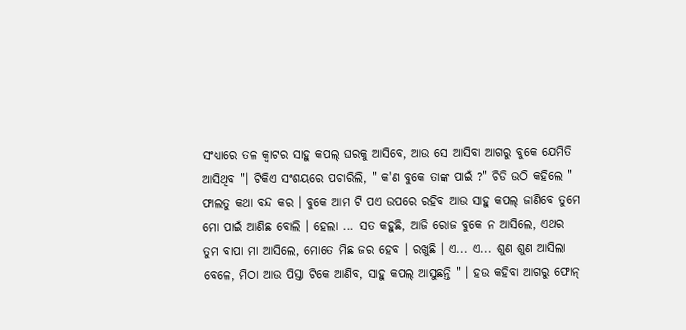ସଂଧ୍ୟାରେ ତଳ କ୍ଵାଟର ସାହୁ କପଲ୍‌ ଘରକୁ ଆସିବେ, ଆଉ ସେ ଆସିବା ଆଗରୁ ବୁକେ ଯେମିତି ଆସିଥିବ "। ଟିକିଏ ସଂଶୟରେ ପଚାରିଲି, " କ'ଣ ବୁକେ ତାଙ୍କ ପାଇଁ ?" ଚିଡି ଉଠି କହିଲେ " ଫାଲତୁ କଥା ବନ୍ଦ କର । ବୁକେ ଆମ ଟି ପଏ ଉପରେ ରହିବ ଆଉ ସାହୁ କପଲ୍ ଜାଣିବେ ତୁମେ ମୋ ପାଇଁ ଆଣିଛ ବୋଲି । ହେଲା ... ସତ କହୁଛି, ଆଜି ରୋଜ ବୁକେ ନ ଆସିଲେ, ଏଥର ତୁମ ବାପା ମା ଆସିଲେ, ମୋତେ ମିଛ ଜର ହେବ । ରଖୁଛି । ଏ... ଏ... ଶୁଣ ଶୁଣ ଆସିଲା ବେଳେ, ମିଠା ଆଉ ପିସ୍ତା ଟିକେ ଆଣିବ, ସାହୁ କପଲ୍ ଆସୁଛନ୍ତି " । ହଉ କହିବା ଆଗରୁ ଫୋନ୍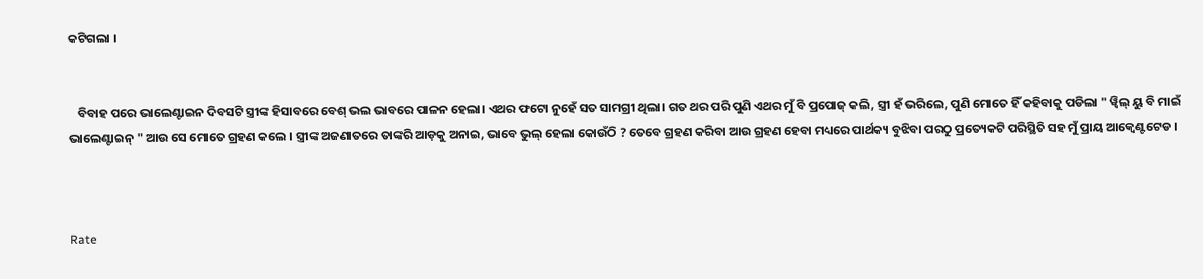କଟିଗଲା ।


   ବିବାହ ପରେ ଭାଲେଣ୍ଟାଇନ ଦିବସଟି ସ୍ତ୍ରୀଙ୍କ ହିସାବରେ ବେଶ୍ ଭଲ ଭାବରେ ପାଳନ ହେଲା। ଏଥର ଫଟୋ ନୁହେଁ ସତ ସାମଗ୍ରୀ ଥିଲା। ଗତ ଥର ପରି ପୁଣି ଏଥର ମୁଁ ବି ପ୍ରପୋଜ୍ କଲି, ସ୍ତ୍ରୀ ହଁ ଭରିଲେ, ପୁଣି ମୋତେ ହିଁ କହିବାକୁ ପଡିଲା " ୱ୍ଵିଲ୍ ୟୁ ବି ମାଇଁ ଭାଲେଣ୍ଟାଇନ୍ " ଆଉ ସେ ମୋତେ ଗ୍ରହଣ କଲେ । ସ୍ତ୍ରୀଙ୍କ ଅଜଣାତରେ ତାଙ୍କରି ଆଡ଼କୁ ଅନାଇ, ଭାବେ ଭୁଲ୍ ହେଲା କୋଉଁଠି ? ତେବେ ଗ୍ରହଣ କରିବା ଆଉ ଗ୍ରହଣ ହେବା ମଧ୍ୟରେ ପାର୍ଥକ୍ୟ ବୁଝିବା ପରଠୁ ପ୍ରତ୍ୟେକଟି ପରିସ୍ଥିତି ସହ ମୁଁ ପ୍ରାୟ ଆକ୍ଵେଣ୍ଟଟେଡ ।



Rate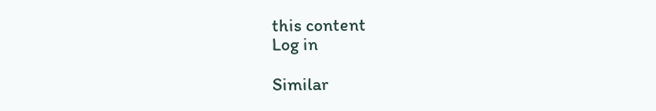this content
Log in

Similar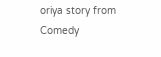oriya story from Comedy